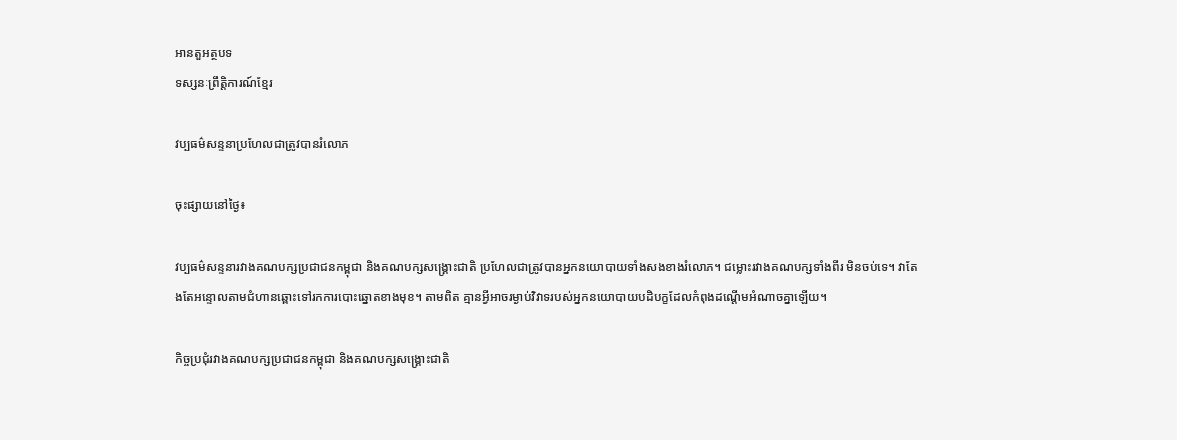អានតួអត្ថបទ
ទស្សនៈព្រឹត្តិការណ៍ខ្មែរ

វប្បធម៌សន្ទនាប្រហែលជាត្រូវបានរំលោភ

ចុះផ្សាយនៅថ្ងៃ៖

វប្បធម៌សន្ទនារវាងគណបក្សប្រជាជនកម្ពុជា និងគណបក្សសង្គ្រោះជាតិ ប្រហែលជាត្រូវបានអ្នកនយោបាយទាំងសងខាងរំលោភ។ ជម្លោះរវាងគណបក្សទាំងពីរ មិនចប់ទេ។ វាតែងតែអន្ទោលតាមជំហានឆ្ពោះទៅរកការបោះឆ្នោតខាងមុខ។ តាមពិត គ្មានអ្វីអាចរម្ងាប់វិវាទរបស់អ្នកនយោបាយបដិបក្ខដែលកំពុងដណ្តើមអំណាចគ្នាឡើយ។

កិច្ចប្រជុំរវាងគណបក្សប្រជាជនកម្ពុជា និងគណបក្សសង្រ្គោះជាតិ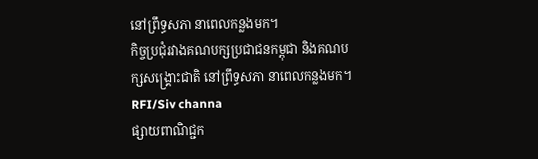នៅព្រឹទ្ធសភា នាពេលកន្លងមក។
កិច្ចប្រជុំរវាងគណបក្សប្រជាជនកម្ពុជា និងគណបក្សសង្រ្គោះជាតិ នៅព្រឹទ្ធសភា នាពេលកន្លងមក។ RFI/Siv channa
ផ្សាយពាណិជ្ជក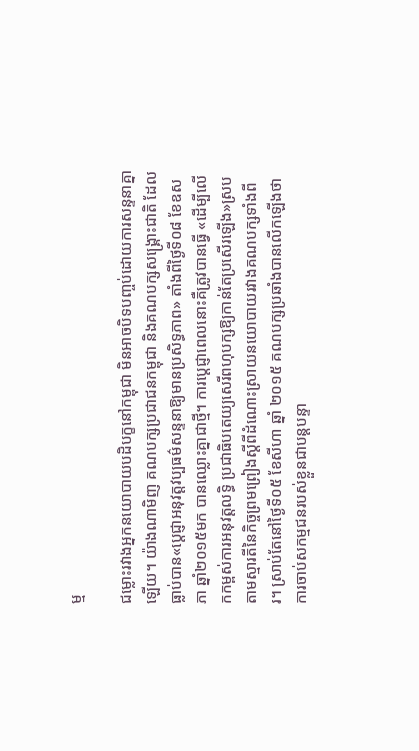ម្ម

ជម្លោះរវាងអ្នកនយោបាយបដិបក្ខនៅកម្ពុជា មិនអាចបិទបញ្ចប់ដោយការសន្ទនាគ្នាឡើយ។ យ៉ាងណាមិញ គណបក្សប្រជាជនកម្ពុជា និងគណបក្សសង្គ្រោះជាតិ ដែលធ្លាប់បាន«ប្តេជ្ញាអនុវត្តវប្បធម៌សន្ទនាឱ្យមានប្រសិទ្ធភាព» តាំងពីថ្ងៃទី០៨ ខែឧសភា ឆ្នាំ២០១៥មក បានឈ្លោះគ្នាជាថ្មី។ ការប្តេជ្ញាពេលនោះគឺត្រូវបានធ្វើ «ដើម្បីលើកកម្ពស់ការអនុវត្តលទ្ធិ ប្រជាធិបតេយ្យសេរីពហុបក្សឱ្យកាន់តែប្រសើរឡើង»ស្របតាមស្មារតីនៃកិច្ចព្រមព្រៀងស្តីពីដំណោះស្រាយនយោបាយរវាងគណបក្សទាំងពីរ។ ស្រាប់តែនៅថ្ងៃទី០៥ ខែសីហា ឆ្នាំ ២០១៥ គណបក្សប្រឆាំងបានលើកឡើងថា ការចាប់សកម្មជនរបស់ខ្លួនជាបន្តបន្ទា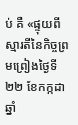ប់ គឺ «ផ្ទុយពីស្មារតីនៃកិច្ចព្រមព្រៀងថ្ងៃទី២២ ខែកក្កដា ឆ្នាំ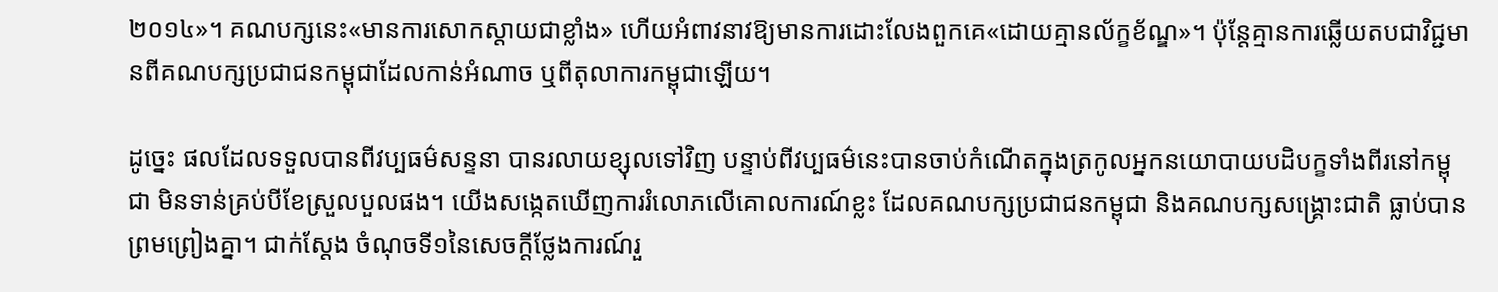២០១៤»។ គណបក្សនេះ«មានការសោកស្តាយជាខ្លាំង» ហើយអំពាវនាវឱ្យមានការដោះលែងពួកគេ«ដោយគ្មានល័ក្ខខ័ណ្ឌ»។ ប៉ុន្តែគ្មានការឆ្លើយតបជាវិជ្ជមានពីគណបក្សប្រជាជនកម្ពុជាដែលកាន់អំណាច ឬពីតុលាការកម្ពុជាឡើយ។

ដូច្នេះ ផលដែលទទួលបានពីវប្បធម៌សន្ទនា បានរលាយខ្សុលទៅវិញ បន្ទាប់ពីវប្បធម៌នេះបានចាប់កំណើតក្នុងត្រកូលអ្នកនយោបាយបដិបក្ខទាំងពីរនៅកម្ពុជា មិនទាន់គ្រប់បីខែស្រួលបួលផង។ យើងសង្កេតឃើញការរំលោភលើគោលការណ៍ខ្លះ ដែលគណបក្សប្រជាជនកម្ពុជា និងគណបក្សសង្គ្រោះជាតិ ធ្លាប់បានព្រមព្រៀងគ្នា។ ជាក់ស្តែង ចំណុចទី១នៃសេចក្តីថ្លែងការណ៍រួ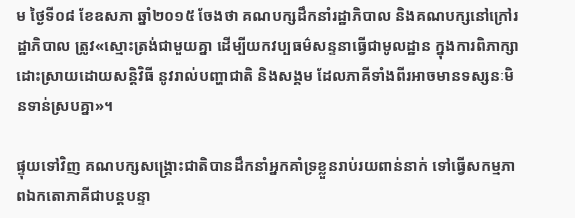ម ថ្ងៃទី០៨ ខែឧសភា ឆ្នាំ២០១៥ ចែងថា គណបក្សដឹកនាំរដ្ឋាភិបាល និងគណបក្សនៅក្រៅរដ្ឋាភិបាល ត្រូវ«ស្មោះត្រង់ជាមួយគ្នា ដើម្បីយកវប្បធម៌សន្ទនាធ្វើជាមូលដ្ឋាន ក្នុងការពិភាក្សាដោះស្រាយដោយសន្តិវិធី នូវរាល់បញ្ហាជាតិ និងសង្គម ដែលភាគីទាំងពីរអាចមានទស្សនៈមិនទាន់ស្របគ្នា»។

ផ្ទុយទៅវិញ គណបក្សសង្គ្រោះជាតិបានដឹកនាំអ្នកគាំទ្រខ្លួនរាប់រយពាន់នាក់ ទៅធ្វើសកម្មភាពឯកតោភាគីជាបន្តបន្ទា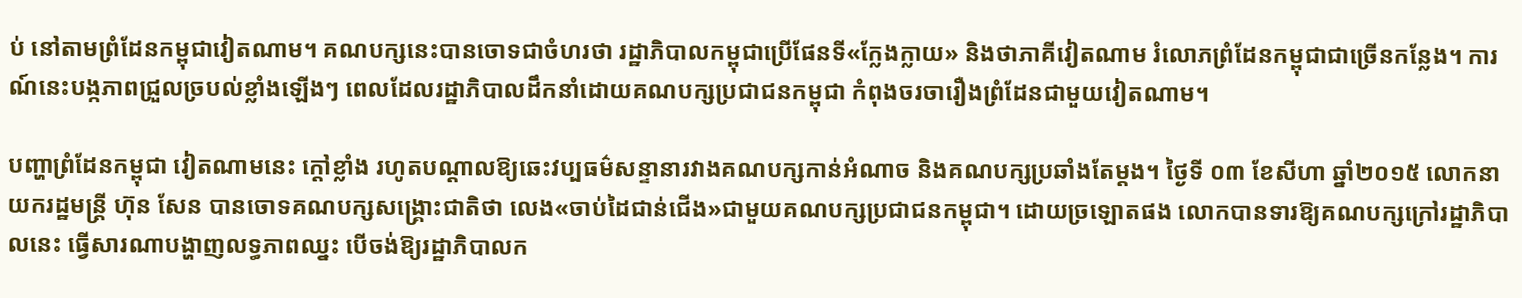ប់ នៅតាមព្រំដែនកម្ពុជាវៀតណាម។ គណបក្សនេះបានចោទជាចំហរថា រដ្ឋាភិបាលកម្ពុជាប្រើផែនទី«ក្លែងក្លាយ» និងថាភាគីវៀតណាម រំលោភព្រំដែនកម្ពុជាជាច្រើនកន្លែង។ ការណ៍នេះបង្កភាពជ្រួលច្របល់ខ្លាំងឡើងៗ ពេលដែលរដ្ឋាភិបាលដឹកនាំដោយគណបក្សប្រជាជនកម្ពុជា កំពុងចរចារឿងព្រំដែនជាមួយវៀតណាម។

បញ្ហាព្រំដែនកម្ពុជា វៀតណាមនេះ ក្ដៅខ្លាំង រហូតបណ្ដាលឱ្យឆេះវប្បធម៌សន្ទានារវាងគណបក្សកាន់អំណាច និងគណបក្សប្រឆាំងតែម្តង។ ថ្ងៃទី ០៣ ខែសីហា ឆ្នាំ២០១៥ លោកនាយករដ្ឋមន្ត្រី ហ៊ុន សែន បានចោទគណបក្សសង្គ្រោះជាតិថា លេង«ចាប់ដៃជាន់ជើង»ជាមួយគណបក្សប្រជាជនកម្ពុជា។ ដោយច្រឡោតផង លោកបានទារឱ្យគណបក្សក្រៅរដ្ឋាភិបាលនេះ ធ្វើសារណាបង្ហាញលទ្ធភាពឈ្នះ បើចង់ឱ្យរដ្ឋាភិបាលក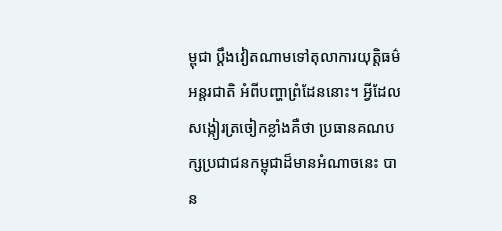ម្ពុជា ប្តឹងវៀតណាមទៅតុលាការយុត្តិធម៌អន្តរជាតិ អំពីបញ្ហាព្រំដែននោះ។ អ្វីដែលសង្កៀរត្រចៀកខ្លាំងគឺថា ប្រធានគណបក្សប្រជាជនកម្ពុជាដ៏មានអំណាចនេះ បាន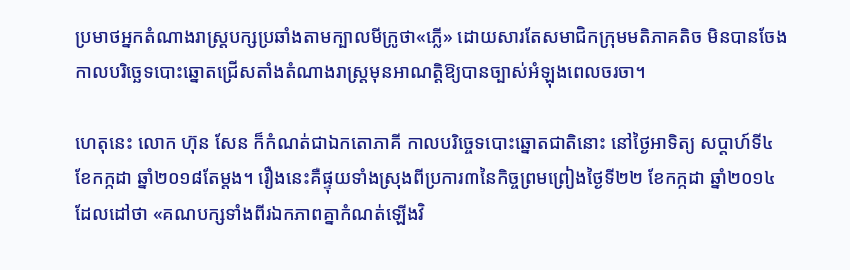ប្រមាថអ្នកតំណាងរាស្ត្របក្សប្រឆាំងតាមក្បាលមីក្រូថា«ភ្លើ» ដោយសារតែសមាជិកក្រុមមតិភាគតិច មិនបានចែងកាលបរិច្ឆេទបោះឆ្នោតជ្រើសតាំងតំណាងរាស្ត្រមុនអាណត្តិឱ្យបានច្បាស់អំឡុងពេលចរចា។

ហេតុនេះ លោក ហ៊ុន សែន ក៏កំណត់ជាឯកតោភាគី កាលបរិច្ចេទបោះឆ្នោតជាតិនោះ នៅថ្ងៃអាទិត្យ សប្ដាហ៍ទី៤ ខែកក្កដា ឆ្នាំ២០១៨តែម្តង។ រឿងនេះគឺផ្ទុយទាំងស្រុងពីប្រការ៣នៃកិច្ចព្រមព្រៀងថ្ងៃទី២២ ខែកក្កដា ឆ្នាំ២០១៤ ដែលដៅថា «គណបក្សទាំងពីរឯកភាពគ្នាកំណត់ឡើងវិ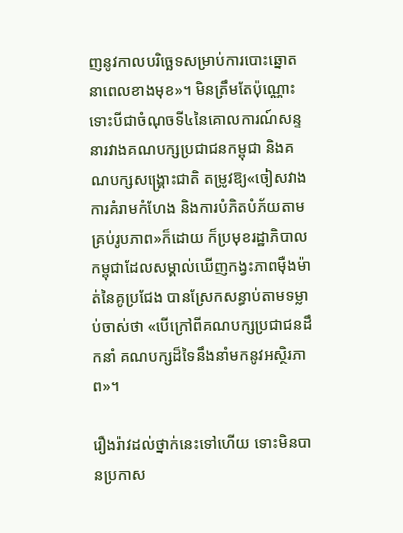ញនូវកាលបរិច្ឆេទសម្រាប់ការបោះឆ្នោតនាពេលខាងមុខ»។ មិនត្រឹមតែប៉ុណ្ណោះ ទោះបីជាចំណុចទី៤នៃគោលការណ៍សន្ទនារវាងគណបក្សប្រជាជនកម្ពុជា និងគណបក្សសង្គ្រោះជាតិ តម្រូវឱ្យ«ចៀសវាងការគំរាមកំហែង និងការបំភិតបំភ័យតាមគ្រប់រូបភាព»ក៏ដោយ ក៏ប្រមុខរដ្ឋាភិបាលកម្ពុជាដែលសម្គាល់ឃើញកង្វះភាពម៉ឺងម៉ាត់នៃគូប្រជែង បានស្រែកសន្ធាប់តាមទម្លាប់ចាស់ថា «បើក្រៅពីគណបក្សប្រជាជនដឹកនាំ គណបក្សដ៏ទៃនឹងនាំមកនូវអស្ថិរភាព»។

រឿងរ៉ាវដល់ថ្នាក់នេះទៅហើយ ទោះមិនបានប្រកាស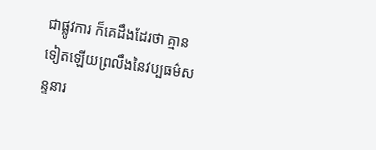ជាផ្លូវការ ក៏គេដឹងដែរថា គ្មានទៀតឡើយព្រលឹងនៃវប្បធម៌សន្ទនារ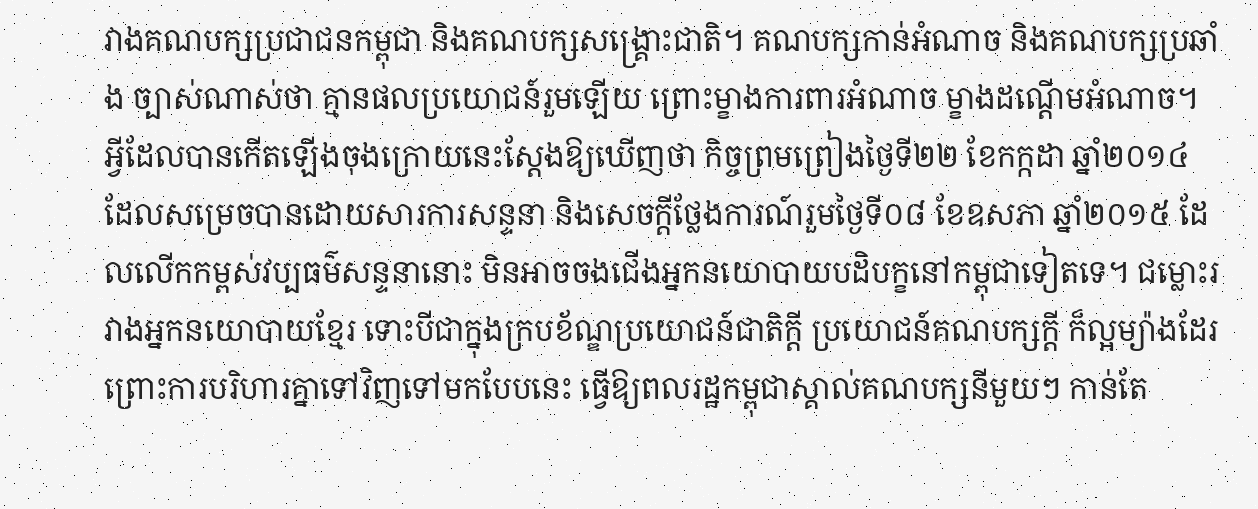វាងគណបក្សប្រជាជនកម្ពុជា និងគណបក្សសង្គ្រោះជាតិ។ គណបក្សកាន់អំណាច និងគណបក្សប្រឆាំង ច្បាស់ណាស់ថា គ្មានផលប្រយោជន៍រួមឡើយ ព្រោះម្ខាងការពារអំណាច ម្ខាងដណ្តើមអំណាច។ អ្វីដែលបានកើតឡើងចុងក្រោយនេះស្តែងឱ្យឃើញថា កិច្ចព្រមព្រៀងថ្ងៃទី២២ ខែកក្កដា ឆ្នាំ២០១៤ ដែលសម្រេចបានដោយសារការសន្ទនា និងសេចក្តីថ្លែងការណ៍រួមថ្ងៃទី០៨ ខែឧសភា ឆ្នាំ២០១៥ ដែលលើកកម្ពស់វប្បធម៌សន្ទនានោះ មិនអាចចងជើងអ្នកនយោបាយបដិបក្ខនៅកម្ពុជាទៀតទេ។ ជម្លោះរវាងអ្នកនយោបាយខ្មែរ ទោះបីជាក្នុងក្របខ័ណ្ឌប្រយោជន៍ជាតិក្តី ប្រយោជន៍គណបក្សក្តី ក៏ល្អម្យ៉ាងដែរ ព្រោះការបរិហារគ្នាទៅវិញទៅមកបែបនេះ ធ្វើឱ្យពលរដ្ឋកម្ពុជាស្គាល់គណបក្សនីមួយៗ កាន់តែ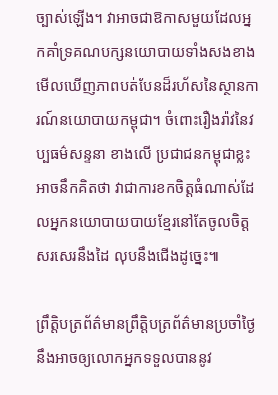ច្បាស់ឡើង។ វាអាចជាឱកាសមួយដែលអ្នកគាំទ្រគណបក្សនយោបាយទាំងសងខាង មើលឃើញភាពបត់បែនដ៏រហ័សនៃស្ថានការណ៍នយោបាយកម្ពុជា។ ចំពោះរឿងរ៉ាវនៃវប្បធម៌សន្ទនា ខាងលើ ប្រជាជនកម្ពុជាខ្លះអាចនឹកគិតថា វាជាការខកចិត្តធំណាស់ដែលអ្នកនយោបាយបាយខ្មែរនៅតែចូលចិត្តសរសេរនឹងដៃ លុបនឹងជើងដូច្នេះ៕

ព្រឹត្តិបត្រព័ត៌មានព្រឹត្តិបត្រព័ត៌មានប្រចាំថ្ងៃនឹងអាចឲ្យលោកអ្នកទទួលបាននូវ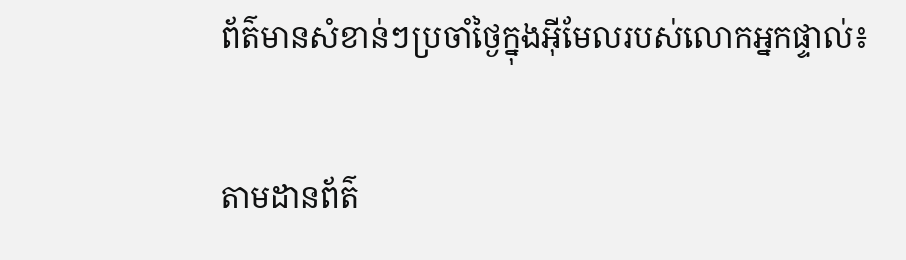ព័ត៌មានសំខាន់ៗប្រចាំថ្ងៃក្នុងអ៊ីមែលរបស់លោកអ្នកផ្ទាល់៖

តាមដានព័ត៌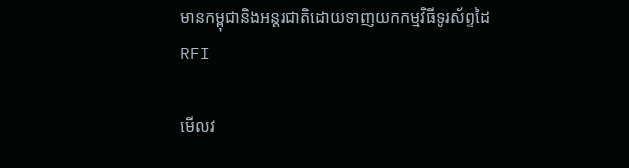មានកម្ពុជានិងអន្តរជាតិដោយទាញយកកម្មវិធីទូរស័ព្ទដៃ RFI

មើលវ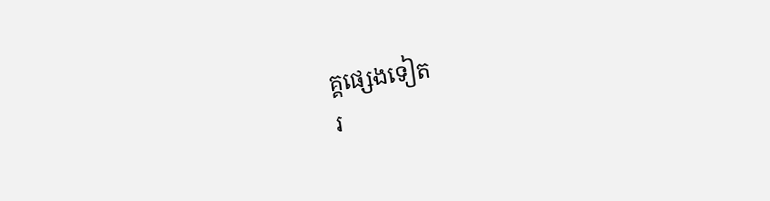គ្គផ្សេងទៀត
រ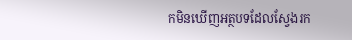កមិនឃើញអត្ថបទដែលស្វែងរក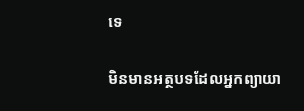ទេ

មិនមានអត្ថបទដែលអ្នកព្យាយា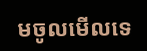មចូលមើលទេ